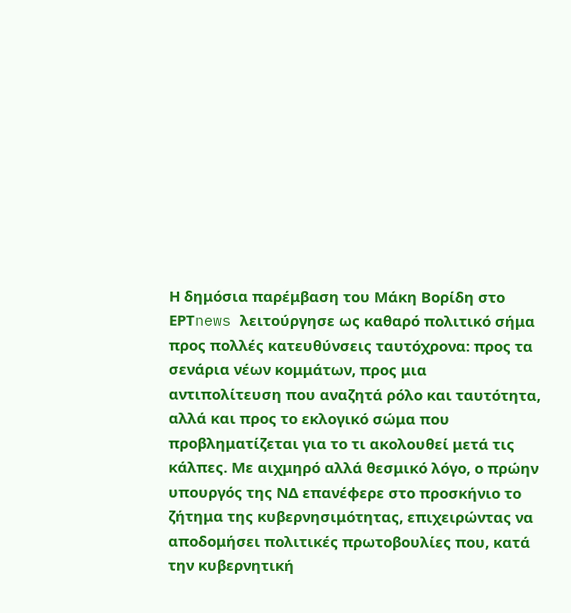Η δημόσια παρέμβαση του Μάκη Βορίδη στο ΕΡΤnews λειτούργησε ως καθαρό πολιτικό σήμα προς πολλές κατευθύνσεις ταυτόχρονα: προς τα σενάρια νέων κομμάτων, προς μια αντιπολίτευση που αναζητά ρόλο και ταυτότητα, αλλά και προς το εκλογικό σώμα που προβληματίζεται για το τι ακολουθεί μετά τις κάλπες. Με αιχμηρό αλλά θεσμικό λόγο, ο πρώην υπουργός της ΝΔ επανέφερε στο προσκήνιο το ζήτημα της κυβερνησιμότητας, επιχειρώντας να αποδομήσει πολιτικές πρωτοβουλίες που, κατά την κυβερνητική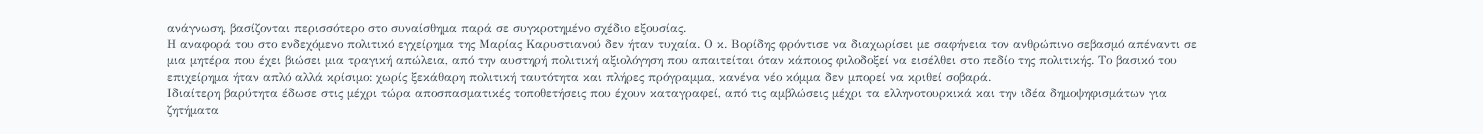ανάγνωση, βασίζονται περισσότερο στο συναίσθημα παρά σε συγκροτημένο σχέδιο εξουσίας.
Η αναφορά του στο ενδεχόμενο πολιτικό εγχείρημα της Μαρίας Καρυστιανού δεν ήταν τυχαία. Ο κ. Βορίδης φρόντισε να διαχωρίσει με σαφήνεια τον ανθρώπινο σεβασμό απέναντι σε μια μητέρα που έχει βιώσει μια τραγική απώλεια, από την αυστηρή πολιτική αξιολόγηση που απαιτείται όταν κάποιος φιλοδοξεί να εισέλθει στο πεδίο της πολιτικής. Το βασικό του επιχείρημα ήταν απλό αλλά κρίσιμο: χωρίς ξεκάθαρη πολιτική ταυτότητα και πλήρες πρόγραμμα, κανένα νέο κόμμα δεν μπορεί να κριθεί σοβαρά.
Ιδιαίτερη βαρύτητα έδωσε στις μέχρι τώρα αποσπασματικές τοποθετήσεις που έχουν καταγραφεί, από τις αμβλώσεις μέχρι τα ελληνοτουρκικά και την ιδέα δημοψηφισμάτων για ζητήματα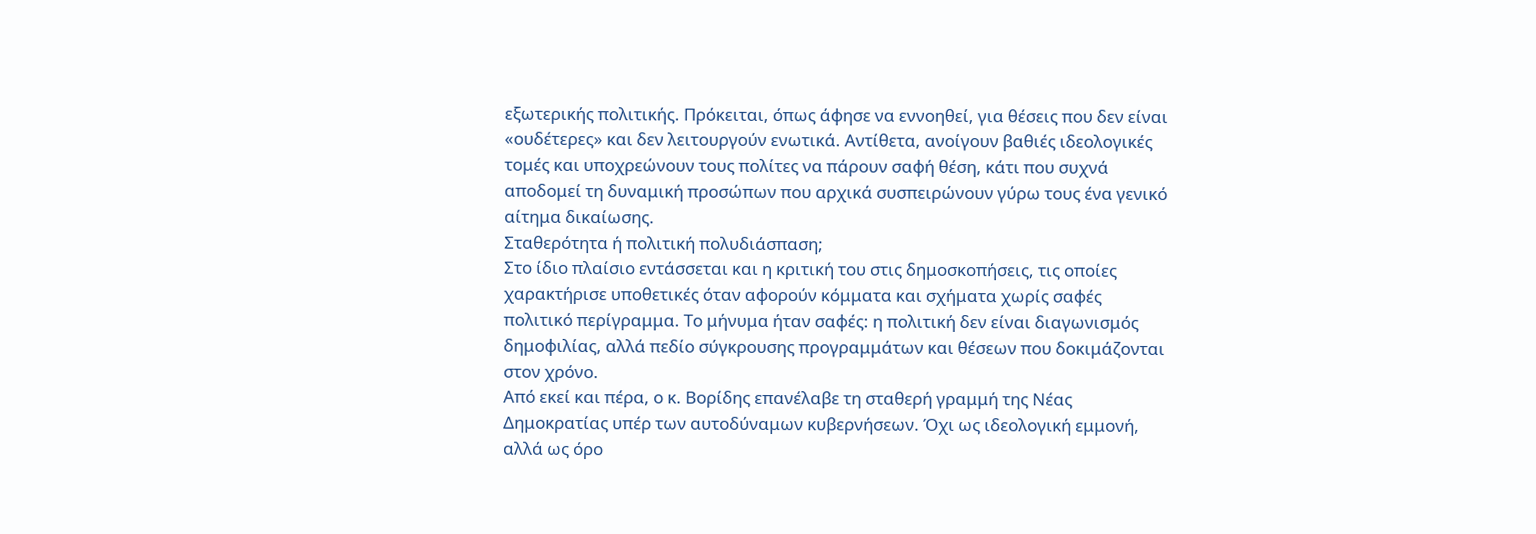εξωτερικής πολιτικής. Πρόκειται, όπως άφησε να εννοηθεί, για θέσεις που δεν είναι «ουδέτερες» και δεν λειτουργούν ενωτικά. Αντίθετα, ανοίγουν βαθιές ιδεολογικές τομές και υποχρεώνουν τους πολίτες να πάρουν σαφή θέση, κάτι που συχνά αποδομεί τη δυναμική προσώπων που αρχικά συσπειρώνουν γύρω τους ένα γενικό αίτημα δικαίωσης.
Σταθερότητα ή πολιτική πολυδιάσπαση;
Στο ίδιο πλαίσιο εντάσσεται και η κριτική του στις δημοσκοπήσεις, τις οποίες χαρακτήρισε υποθετικές όταν αφορούν κόμματα και σχήματα χωρίς σαφές πολιτικό περίγραμμα. Το μήνυμα ήταν σαφές: η πολιτική δεν είναι διαγωνισμός δημοφιλίας, αλλά πεδίο σύγκρουσης προγραμμάτων και θέσεων που δοκιμάζονται στον χρόνο.
Από εκεί και πέρα, ο κ. Βορίδης επανέλαβε τη σταθερή γραμμή της Νέας Δημοκρατίας υπέρ των αυτοδύναμων κυβερνήσεων. Όχι ως ιδεολογική εμμονή, αλλά ως όρο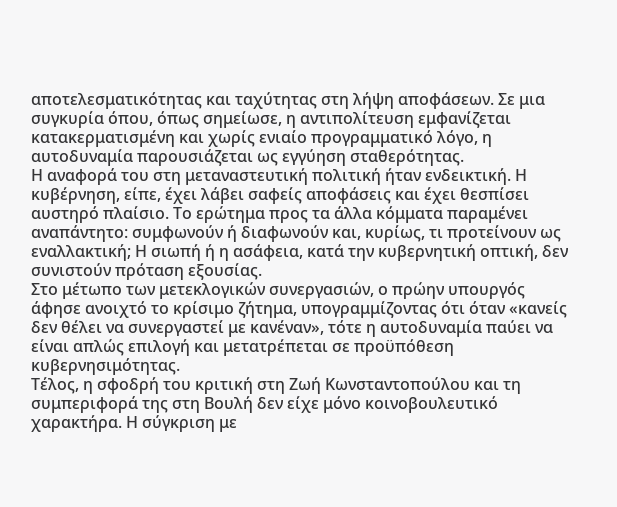αποτελεσματικότητας και ταχύτητας στη λήψη αποφάσεων. Σε μια συγκυρία όπου, όπως σημείωσε, η αντιπολίτευση εμφανίζεται κατακερματισμένη και χωρίς ενιαίο προγραμματικό λόγο, η αυτοδυναμία παρουσιάζεται ως εγγύηση σταθερότητας.
Η αναφορά του στη μεταναστευτική πολιτική ήταν ενδεικτική. Η κυβέρνηση, είπε, έχει λάβει σαφείς αποφάσεις και έχει θεσπίσει αυστηρό πλαίσιο. Το ερώτημα προς τα άλλα κόμματα παραμένει αναπάντητο: συμφωνούν ή διαφωνούν και, κυρίως, τι προτείνουν ως εναλλακτική; Η σιωπή ή η ασάφεια, κατά την κυβερνητική οπτική, δεν συνιστούν πρόταση εξουσίας.
Στο μέτωπο των μετεκλογικών συνεργασιών, ο πρώην υπουργός άφησε ανοιχτό το κρίσιμο ζήτημα, υπογραμμίζοντας ότι όταν «κανείς δεν θέλει να συνεργαστεί με κανέναν», τότε η αυτοδυναμία παύει να είναι απλώς επιλογή και μετατρέπεται σε προϋπόθεση κυβερνησιμότητας.
Τέλος, η σφοδρή του κριτική στη Ζωή Κωνσταντοπούλου και τη συμπεριφορά της στη Βουλή δεν είχε μόνο κοινοβουλευτικό χαρακτήρα. Η σύγκριση με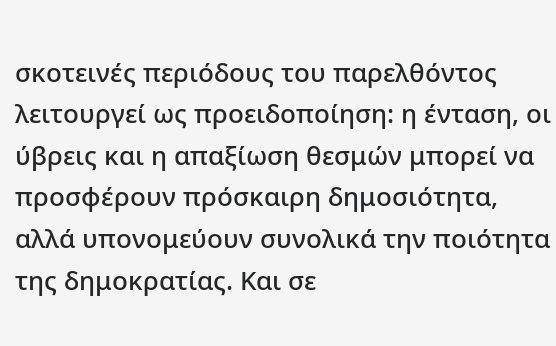σκοτεινές περιόδους του παρελθόντος λειτουργεί ως προειδοποίηση: η ένταση, οι ύβρεις και η απαξίωση θεσμών μπορεί να προσφέρουν πρόσκαιρη δημοσιότητα, αλλά υπονομεύουν συνολικά την ποιότητα της δημοκρατίας. Και σε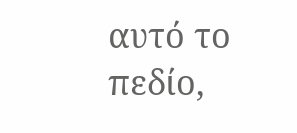αυτό το πεδίο,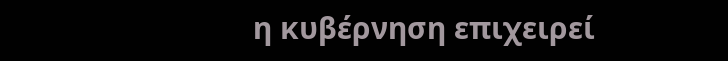η κυβέρνηση επιχειρεί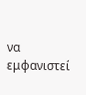να εμφανιστεί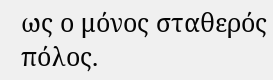ως ο μόνος σταθερός πόλος.